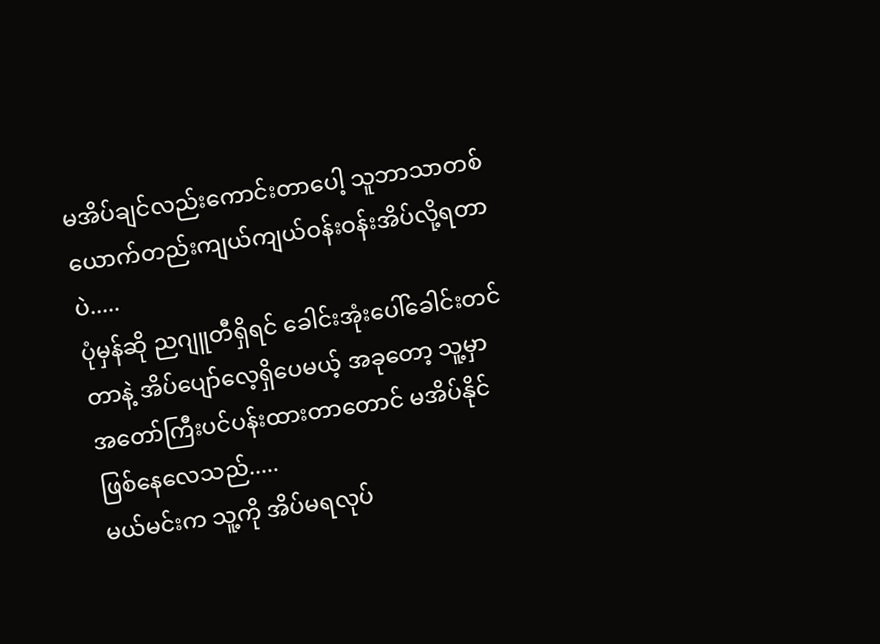မအိပ်ချင်လည်းကောင်းတာပေါ့ သူဘာသာတစ်ယောက်တည်းကျယ်ကျယ်ဝန်းဝန်းအိပ်လို့ရတာပဲ.....
ပုံမှန်ဆို ညဂျူတီရှိရင် ခေါင်းအုံးပေါ်ခေါင်းတင်တာနဲ့ အိပ်ပျော်လေ့ရှိပေမယ့် အခုတော့ သူ့မှာ အတော်ကြီးပင်ပန်းထားတာတောင် မအိပ်နိုင်ဖြစ်နေလေသည်.....
မယ်မင်းက သူ့ကို အိပ်မရလုပ်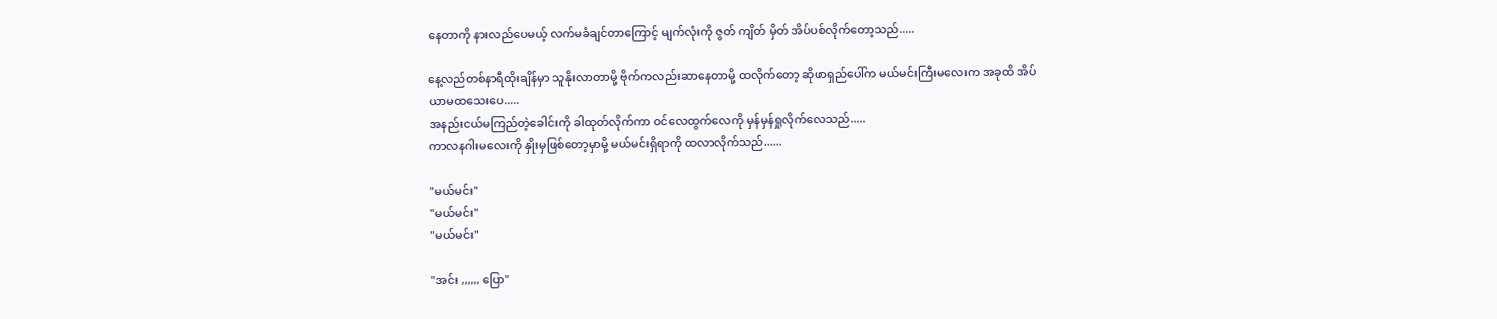နေတာကို နားလည်ပေမယ့် လက်မခံချင်တာကြောင့် မျက်လုံးကို ဇွတ် ကျိတ် မှိတ် အိပ်ပစ်လိုက်တော့သည်.....

နေ့လည်တစ်နာရီထိုးချိန်မှာ သူနိုးလာတာမို့ ဗိုက်ကလည်းဆာနေတာမို့ ထလိုက်တော့ ဆိုဖာရှည်ပေါ်က မယ်မင်းကြီးမလေးက အခုထိ အိပ်ယာမထသေးပေ.....
အနည်းငယ်မကြည်တဲ့ခေါင်းကို ခါထုတ်လိုက်ကာ ဝင်လေထွက်လေကို မှန်မှန်ရှုလိုက်လေသည်.....
ကာလနဂါးမလေးကို နှိုးမှဖြစ်တော့မှာမို့ မယ်မင်းရှိရာကို ထလာလိုက်သည်......

"မယ်မင်း"
"မယ်မင်း"
"မယ်မင်း"

"အင်း ,,,,,, ပြော"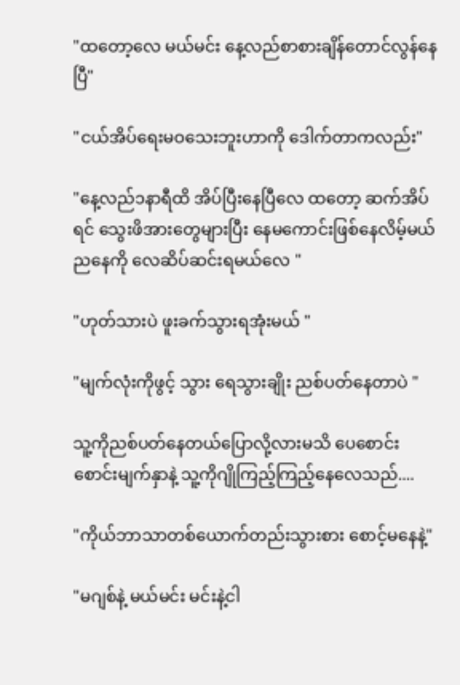"ထတော့လေ မယ်မင်း နေ့လည်စာစားချိန်တောင်လွန်နေပြီ"

"ငယ်အိပ်ရေးမဝသေးဘူးဟာကို ဒေါက်တာကလည်း"

"နေ့လည်၁နာရီထိ အိပ်ပြီးနေပြီလေ ထတော့ ဆက်အိပ်ရင် သွေးဖိအားတွေများပြီး နေမကောင်းဖြစ်နေလိမ့်မယ် ညနေကို လေဆိပ်ဆင်းရမယ်လေ "

"ဟုတ်သားပဲ ဖူးခက်သွားရအုံးမယ် "

"မျက်လုံးကိုဖွင့် သွား ရေသွားချိုး ညစ်ပတ်နေတာပဲ "

သူ့ကိုညစ်ပတ်နေတယ်ပြောလို့လားမသိ ပေစောင်းစောင်းမျက်နှာနဲ့ သူ့ကိုဂျိုကြည့်ကြည့်နေလေသည်....

"ကိုယ်ဘာသာတစ်ယောက်တည်းသွားစား စောင့်မနေနဲ့"

"မဂျစ်နဲ့ မယ်မင်း မင်းနဲ့ငါ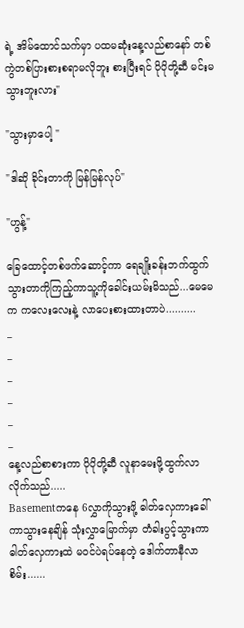ရဲ့ အိမ်ထောင်သက်မှာ ပထမဆုံးနေ့လည်စာနော် တစ်ကွဲတစ်ပြားစားစရာမလိုဘူး စားပြီးရင် ပိုပိုတို့ဆီ မင်းမသွားဘူးလား"

"သွားမှာပေါ့ "

"ဒါဆို ခိုင်းတာကို မြန်မြန်လုပ်"

"ဟွန့်"

ခြေထောင့်တစ်ဖက်ဆောင့်ကာ ရေချိုးခန်းဘက်ထွက်သွားတာကိုကြည့်ကာသူ့ကိုခေါင်းယမ်းမိသည်...မေမေက ကလေးလေးနဲ့ လာပေးစားထားတာပဲ..........
_
_
_
_
_
_
နေ့လည်စာစားကာ ပိုပိုတို့ဆီ လူနာမေးဖို့ထွက်လာလိုက်သည်.....
Basementကနေ 6လွှာကိုသွားဖို့ ဓါတ်လှေကားခေါ်ကာသွားနေချိန် သုံးလွှာမြောက်မှာ တံခါးပွင့်သွားကာ ဓါတ်လှေကားထဲ မဝင်ပဲရပ်နေတဲ့ ဒေါက်တာနီလာစိမ်း......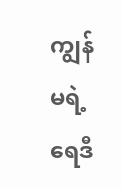ကျွန်မရဲ့ ရေဒီ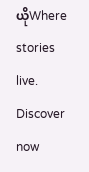ယိုWhere stories live. Discover now